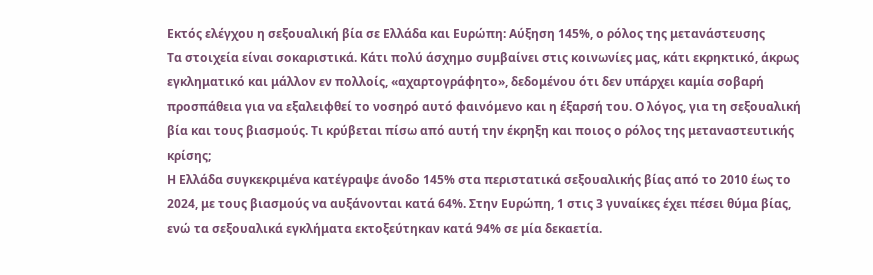Εκτός ελέγχου η σεξουαλική βία σε Ελλάδα και Ευρώπη: Αύξηση 145%, ο ρόλος της μετανάστευσης
Τα στοιχεία είναι σοκαριστικά. Κάτι πολύ άσχημο συμβαίνει στις κοινωνίες μας, κάτι εκρηκτικό, άκρως εγκληματικό και μάλλον εν πολλοίς, «αχαρτογράφητο», δεδομένου ότι δεν υπάρχει καμία σοβαρή προσπάθεια για να εξαλειφθεί το νοσηρό αυτό φαινόμενο και η έξαρσή του. Ο λόγος, για τη σεξουαλική βία και τους βιασμούς. Τι κρύβεται πίσω από αυτή την έκρηξη και ποιος ο ρόλος της μεταναστευτικής κρίσης;
Η Ελλάδα συγκεκριμένα κατέγραψε άνοδο 145% στα περιστατικά σεξουαλικής βίας από το 2010 έως το 2024, με τους βιασμούς να αυξάνονται κατά 64%. Στην Ευρώπη, 1 στις 3 γυναίκες έχει πέσει θύμα βίας, ενώ τα σεξουαλικά εγκλήματα εκτοξεύτηκαν κατά 94% σε μία δεκαετία.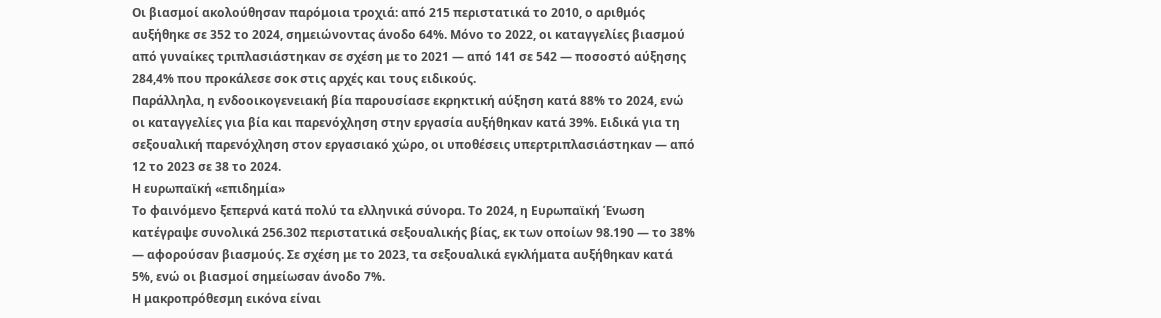Οι βιασμοί ακολούθησαν παρόμοια τροχιά: από 215 περιστατικά το 2010, ο αριθμός αυξήθηκε σε 352 το 2024, σημειώνοντας άνοδο 64%. Μόνο το 2022, οι καταγγελίες βιασμού από γυναίκες τριπλασιάστηκαν σε σχέση με το 2021 — από 141 σε 542 — ποσοστό αύξησης 284,4% που προκάλεσε σοκ στις αρχές και τους ειδικούς.
Παράλληλα, η ενδοοικογενειακή βία παρουσίασε εκρηκτική αύξηση κατά 88% το 2024, ενώ οι καταγγελίες για βία και παρενόχληση στην εργασία αυξήθηκαν κατά 39%. Ειδικά για τη σεξουαλική παρενόχληση στον εργασιακό χώρο, οι υποθέσεις υπερτριπλασιάστηκαν — από 12 το 2023 σε 38 το 2024.
Η ευρωπαϊκή «επιδημία»
Το φαινόμενο ξεπερνά κατά πολύ τα ελληνικά σύνορα. Το 2024, η Ευρωπαϊκή Ένωση κατέγραψε συνολικά 256.302 περιστατικά σεξουαλικής βίας, εκ των οποίων 98.190 — το 38% — αφορούσαν βιασμούς. Σε σχέση με το 2023, τα σεξουαλικά εγκλήματα αυξήθηκαν κατά 5%, ενώ οι βιασμοί σημείωσαν άνοδο 7%.
Η μακροπρόθεσμη εικόνα είναι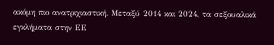ακόμη πιο ανατριχιαστική. Μεταξύ 2014 και 2024, τα σεξουαλικά εγκλήματα στην ΕΕ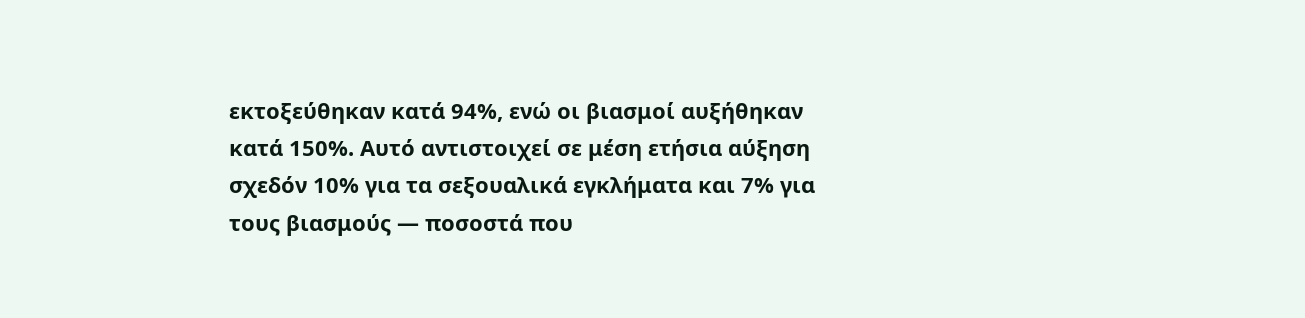εκτοξεύθηκαν κατά 94%, ενώ οι βιασμοί αυξήθηκαν κατά 150%. Αυτό αντιστοιχεί σε μέση ετήσια αύξηση σχεδόν 10% για τα σεξουαλικά εγκλήματα και 7% για τους βιασμούς — ποσοστά που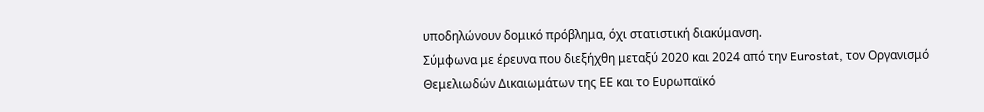υποδηλώνουν δομικό πρόβλημα, όχι στατιστική διακύμανση.
Σύμφωνα με έρευνα που διεξήχθη μεταξύ 2020 και 2024 από την Eurostat, τον Οργανισμό Θεμελιωδών Δικαιωμάτων της ΕΕ και το Ευρωπαϊκό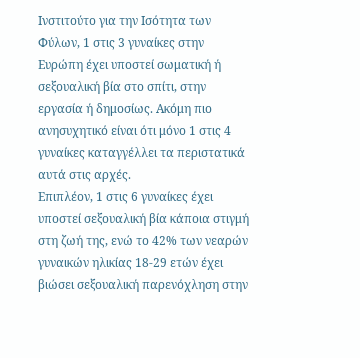Ινστιτούτο για την Ισότητα των Φύλων, 1 στις 3 γυναίκες στην Ευρώπη έχει υποστεί σωματική ή σεξουαλική βία στο σπίτι, στην εργασία ή δημοσίως. Ακόμη πιο ανησυχητικό είναι ότι μόνο 1 στις 4 γυναίκες καταγγέλλει τα περιστατικά αυτά στις αρχές.
Επιπλέον, 1 στις 6 γυναίκες έχει υποστεί σεξουαλική βία κάποια στιγμή στη ζωή της, ενώ το 42% των νεαρών γυναικών ηλικίας 18-29 ετών έχει βιώσει σεξουαλική παρενόχληση στην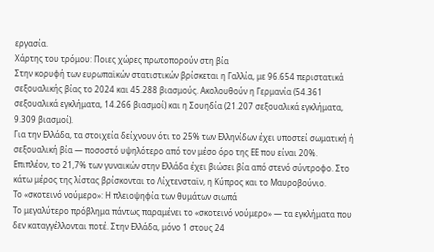εργασία.
Χάρτης του τρόμου: Ποιες χώρες πρωτοπορούν στη βία
Στην κορυφή των ευρωπαϊκών στατιστικών βρίσκεται η Γαλλία, με 96.654 περιστατικά σεξουαλικής βίας το 2024 και 45.288 βιασμούς. Ακολουθούν η Γερμανία (54.361 σεξουαλικά εγκλήματα, 14.266 βιασμοί) και η Σουηδία (21.207 σεξουαλικά εγκλήματα, 9.309 βιασμοί).
Για την Ελλάδα, τα στοιχεία δείχνουν ότι το 25% των Ελληνίδων έχει υποστεί σωματική ή σεξουαλική βία — ποσοστό υψηλότερο από τον μέσο όρο της ΕΕ που είναι 20%. Επιπλέον, το 21,7% των γυναικών στην Ελλάδα έχει βιώσει βία από στενό σύντροφο. Στο κάτω μέρος της λίστας βρίσκονται το Λίχτενσταϊν, η Κύπρος και το Μαυροβούνιο.
Το «σκοτεινό νούμερο»: Η πλειοψηφία των θυμάτων σιωπά
Το μεγαλύτερο πρόβλημα πάντως παραμένει το «σκοτεινό νούμερο» — τα εγκλήματα που δεν καταγγέλλονται ποτέ. Στην Ελλάδα, μόνο 1 στους 24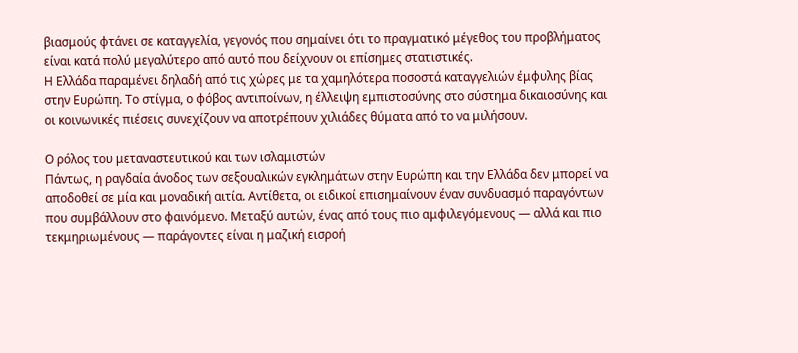βιασμούς φτάνει σε καταγγελία, γεγονός που σημαίνει ότι το πραγματικό μέγεθος του προβλήματος είναι κατά πολύ μεγαλύτερο από αυτό που δείχνουν οι επίσημες στατιστικές.
Η Ελλάδα παραμένει δηλαδή από τις χώρες με τα χαμηλότερα ποσοστά καταγγελιών έμφυλης βίας στην Ευρώπη. Το στίγμα, ο φόβος αντιποίνων, η έλλειψη εμπιστοσύνης στο σύστημα δικαιοσύνης και οι κοινωνικές πιέσεις συνεχίζουν να αποτρέπουν χιλιάδες θύματα από το να μιλήσουν.

Ο ρόλος του μεταναστευτικού και των ισλαμιστών
Πάντως, η ραγδαία άνοδος των σεξουαλικών εγκλημάτων στην Ευρώπη και την Ελλάδα δεν μπορεί να αποδοθεί σε μία και μοναδική αιτία. Αντίθετα, οι ειδικοί επισημαίνουν έναν συνδυασμό παραγόντων που συμβάλλουν στο φαινόμενο. Μεταξύ αυτών, ένας από τους πιο αμφιλεγόμενους — αλλά και πιο τεκμηριωμένους — παράγοντες είναι η μαζική εισροή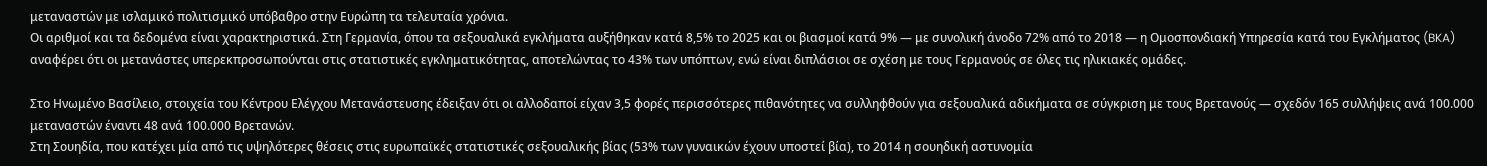μεταναστών με ισλαμικό πολιτισμικό υπόβαθρο στην Ευρώπη τα τελευταία χρόνια.
Οι αριθμοί και τα δεδομένα είναι χαρακτηριστικά. Στη Γερμανία, όπου τα σεξουαλικά εγκλήματα αυξήθηκαν κατά 8,5% το 2025 και οι βιασμοί κατά 9% — με συνολική άνοδο 72% από το 2018 — η Ομοσπονδιακή Υπηρεσία κατά του Εγκλήματος (BKA) αναφέρει ότι οι μετανάστες υπερεκπροσωπούνται στις στατιστικές εγκληματικότητας, αποτελώντας το 43% των υπόπτων, ενώ είναι διπλάσιοι σε σχέση με τους Γερμανούς σε όλες τις ηλικιακές ομάδες.

Στο Ηνωμένο Βασίλειο, στοιχεία του Κέντρου Ελέγχου Μετανάστευσης έδειξαν ότι οι αλλοδαποί είχαν 3,5 φορές περισσότερες πιθανότητες να συλληφθούν για σεξουαλικά αδικήματα σε σύγκριση με τους Βρετανούς — σχεδόν 165 συλλήψεις ανά 100.000 μεταναστών έναντι 48 ανά 100.000 Βρετανών.
Στη Σουηδία, που κατέχει μία από τις υψηλότερες θέσεις στις ευρωπαϊκές στατιστικές σεξουαλικής βίας (53% των γυναικών έχουν υποστεί βία), το 2014 η σουηδική αστυνομία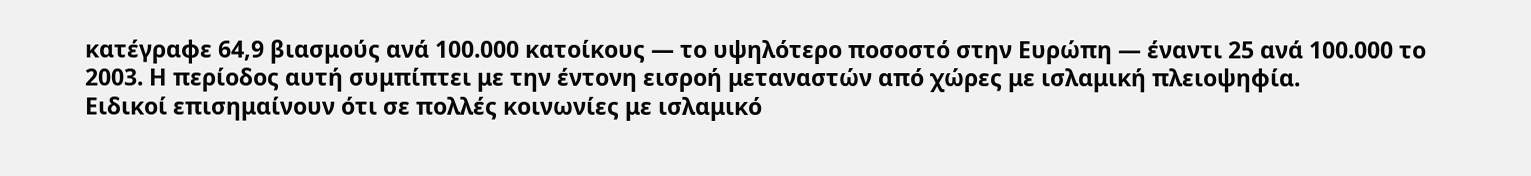κατέγραφε 64,9 βιασμούς ανά 100.000 κατοίκους — το υψηλότερο ποσοστό στην Ευρώπη — έναντι 25 ανά 100.000 το 2003. Η περίοδος αυτή συμπίπτει με την έντονη εισροή μεταναστών από χώρες με ισλαμική πλειοψηφία.
Ειδικοί επισημαίνουν ότι σε πολλές κοινωνίες με ισλαμικό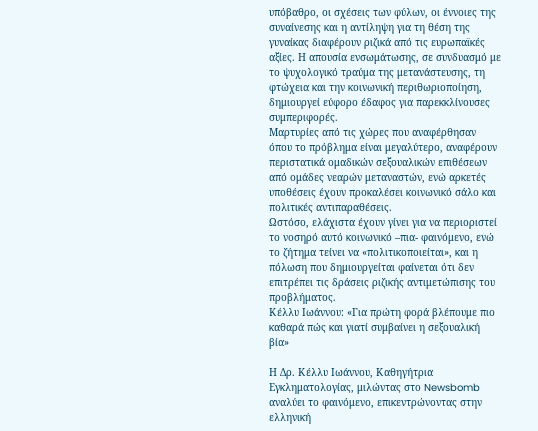υπόβαθρο, οι σχέσεις των φύλων, οι έννοιες της συναίνεσης και η αντίληψη για τη θέση της γυναίκας διαφέρουν ριζικά από τις ευρωπαϊκές αξίες. Η απουσία ενσωμάτωσης, σε συνδυασμό με το ψυχολογικό τραύμα της μετανάστευσης, τη φτώχεια και την κοινωνική περιθωριοποίηση, δημιουργεί εύφορο έδαφος για παρεκκλίνουσες συμπεριφορές.
Μαρτυρίες από τις χώρες που αναφέρθησαν όπου το πρόβλημα είναι μεγαλύτερο, αναφέρουν περιστατικά ομαδικών σεξουαλικών επιθέσεων από ομάδες νεαρών μεταναστών, ενώ αρκετές υποθέσεις έχουν προκαλέσει κοινωνικό σάλο και πολιτικές αντιπαραθέσεις.
Ωστόσο, ελάχιστα έχουν γίνει για να περιοριστεί το νοσηρό αυτό κοινωνικό –πια- φαινόμενο, ενώ το ζήτημα τείνει να «πολιτικοποιείται», και η πόλωση που δημιουργείται φαίνεται ότι δεν επιτρέπει τις δράσεις ριζικής αντιμετώπισης του προβλήματος.
Κέλλυ Ιωάννου: «Για πρώτη φορά βλέπουμε πιο καθαρά πώς και γιατί συμβαίνει η σεξουαλική βία»

Η Δρ. Κέλλυ Ιωάννου, Καθηγήτρια Εγκληματολογίας, μιλώντας στο Newsbomb αναλύει το φαινόμενο, επικεντρώνοντας στην ελληνική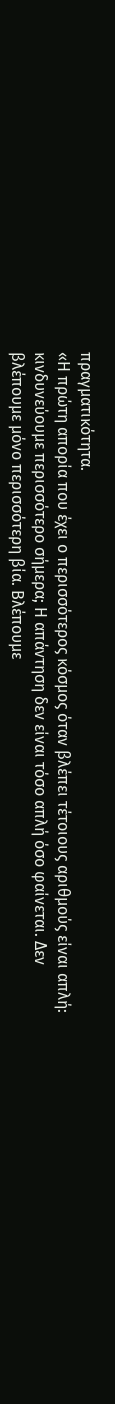πραγματικότητα.
«Η πρώτη απορία που έχει ο περισσότερος κόσμος όταν βλέπει τέτοιους αριθμούς είναι απλή: κινδυνεύουμε περισσότερο σήμερα; Η απάντηση δεν είναι τόσο απλή όσο φαίνεται. Δεν βλέπουμε μόνο περισσότερη βία. Βλέπουμε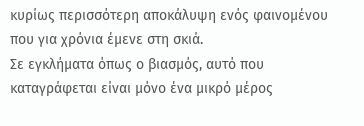κυρίως περισσότερη αποκάλυψη ενός φαινομένου που για χρόνια έμενε στη σκιά.
Σε εγκλήματα όπως ο βιασμός, αυτό που καταγράφεται είναι μόνο ένα μικρό μέρος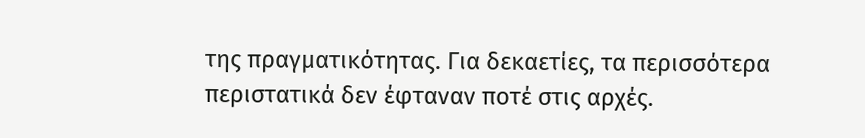της πραγματικότητας. Για δεκαετίες, τα περισσότερα περιστατικά δεν έφταναν ποτέ στις αρχές.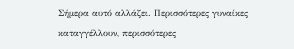Σήμερα αυτό αλλάζει. Περισσότερες γυναίκες καταγγέλλουν, περισσότερες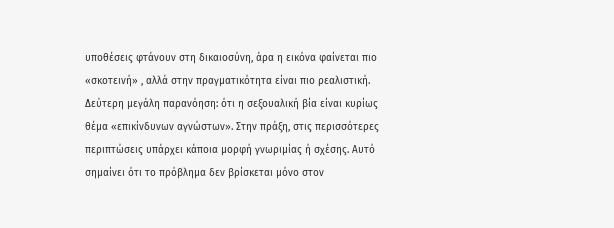υποθέσεις φτάνουν στη δικαιοσύνη, άρα η εικόνα φαίνεται πιο «σκοτεινή» , αλλά στην πραγματικότητα είναι πιο ρεαλιστική.
Δεύτερη μεγάλη παρανόηση: ότι η σεξουαλική βία είναι κυρίως θέμα «επικίνδυνων αγνώστων». Στην πράξη, στις περισσότερες περιπτώσεις υπάρχει κάποια μορφή γνωριμίας ή σχέσης. Αυτό σημαίνει ότι το πρόβλημα δεν βρίσκεται μόνο στον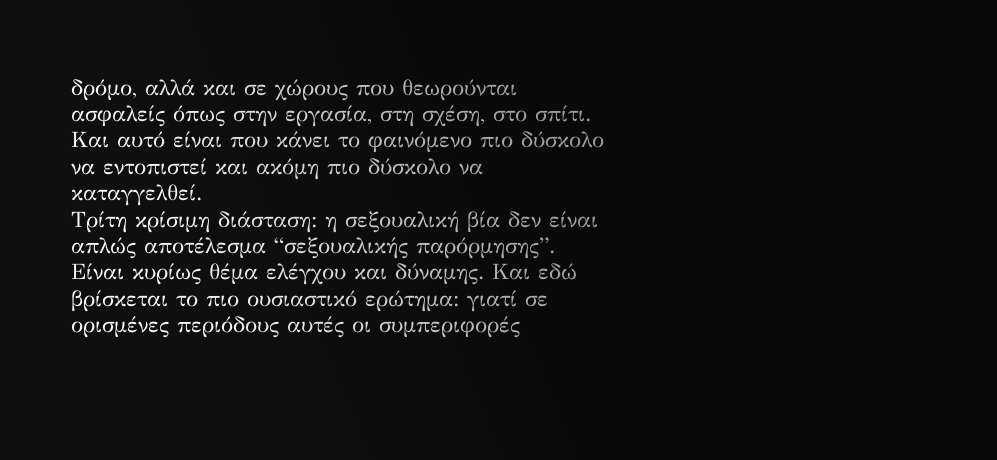δρόμο, αλλά και σε χώρους που θεωρούνται ασφαλείς όπως στην εργασία, στη σχέση, στο σπίτι. Και αυτό είναι που κάνει το φαινόμενο πιο δύσκολο να εντοπιστεί και ακόμη πιο δύσκολο να καταγγελθεί.
Τρίτη κρίσιμη διάσταση: η σεξουαλική βία δεν είναι απλώς αποτέλεσμα “σεξουαλικής παρόρμησης”. Είναι κυρίως θέμα ελέγχου και δύναμης. Και εδώ βρίσκεται το πιο ουσιαστικό ερώτημα: γιατί σε ορισμένες περιόδους αυτές οι συμπεριφορές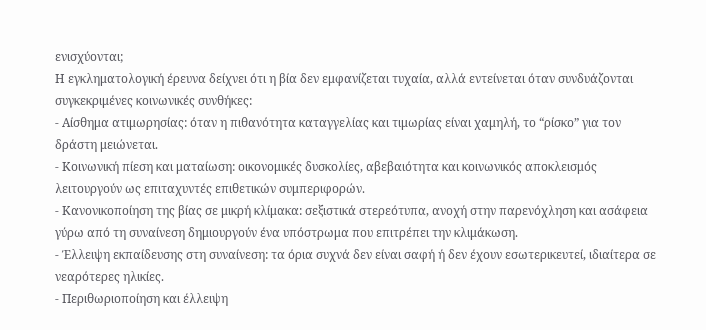ενισχύονται;
Η εγκληματολογική έρευνα δείχνει ότι η βία δεν εμφανίζεται τυχαία, αλλά εντείνεται όταν συνδυάζονται συγκεκριμένες κοινωνικές συνθήκες:
- Αίσθημα ατιμωρησίας: όταν η πιθανότητα καταγγελίας και τιμωρίας είναι χαμηλή, το “ρίσκο” για τον δράστη μειώνεται.
- Κοινωνική πίεση και ματαίωση: οικονομικές δυσκολίες, αβεβαιότητα και κοινωνικός αποκλεισμός λειτουργούν ως επιταχυντές επιθετικών συμπεριφορών.
- Κανονικοποίηση της βίας σε μικρή κλίμακα: σεξιστικά στερεότυπα, ανοχή στην παρενόχληση και ασάφεια γύρω από τη συναίνεση δημιουργούν ένα υπόστρωμα που επιτρέπει την κλιμάκωση.
- Έλλειψη εκπαίδευσης στη συναίνεση: τα όρια συχνά δεν είναι σαφή ή δεν έχουν εσωτερικευτεί, ιδιαίτερα σε νεαρότερες ηλικίες.
- Περιθωριοποίηση και έλλειψη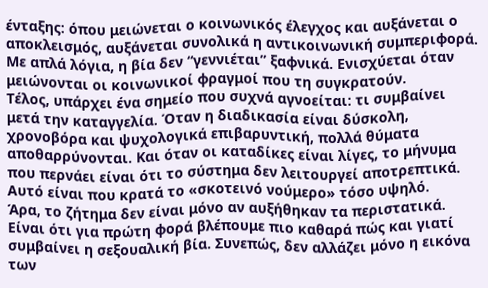ένταξης: όπου μειώνεται ο κοινωνικός έλεγχος και αυξάνεται ο αποκλεισμός, αυξάνεται συνολικά η αντικοινωνική συμπεριφορά.
Με απλά λόγια, η βία δεν “γεννιέται” ξαφνικά. Ενισχύεται όταν μειώνονται οι κοινωνικοί φραγμοί που τη συγκρατούν.
Τέλος, υπάρχει ένα σημείο που συχνά αγνοείται: τι συμβαίνει μετά την καταγγελία. Όταν η διαδικασία είναι δύσκολη, χρονοβόρα και ψυχολογικά επιβαρυντική, πολλά θύματα αποθαρρύνονται. Και όταν οι καταδίκες είναι λίγες, το μήνυμα που περνάει είναι ότι το σύστημα δεν λειτουργεί αποτρεπτικά. Αυτό είναι που κρατά το «σκοτεινό νούμερο» τόσο υψηλό.
Άρα, το ζήτημα δεν είναι μόνο αν αυξήθηκαν τα περιστατικά. Είναι ότι για πρώτη φορά βλέπουμε πιο καθαρά πώς και γιατί συμβαίνει η σεξουαλική βία. Συνεπώς, δεν αλλάζει μόνο η εικόνα των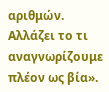αριθμών. Αλλάζει το τι αναγνωρίζουμε πλέον ως βία».